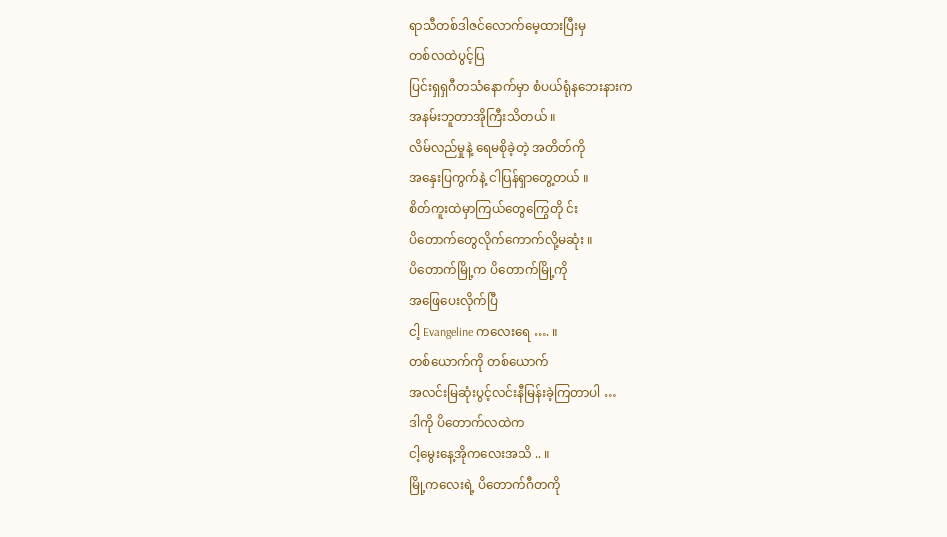ရာသီတစ်ဒါဇင်လောက်မေ့ထားပြီးမှ
တစ်လထဲပွင့်ပြ
ပြင်းရှရှဂီတသံနောက်မှာ စံပယ်ရုံနဘေးနားက
အနမ်းဘူတာအိုကြီးသိတယ် ။
လိမ်လည်မှုနဲ့ ရေမစိုခဲ့တဲ့ အတိတ်ကို
အနှေးပြကွက်နဲ့ ငါပြန်ရှာတွေ့တယ် ။
စိတ်ကူးထဲမှာကြယ်တွေကြွေတို င်း
ပိတောက်တွေလိုက်ကောက်လို့မဆုံး ။
ပိတောက်မြို့က ပိတောက်မြို့ကို
အဖြေပေးလိုက်ပြီ
ငါ့ Evangeline ကလေးရေ …. ။
တစ်ယောက်ကို တစ်ယောက်
အလင်းမြဆုံးပွင့်လင်းနီမြန်းခဲ့ကြတာပါ …
ဒါကို ပိတောက်လထဲက
ငါ့မွေးနေ့အိုကလေးအသိ .. ။
မြို့ကလေးရဲ့ ပိတောက်ဂီတကို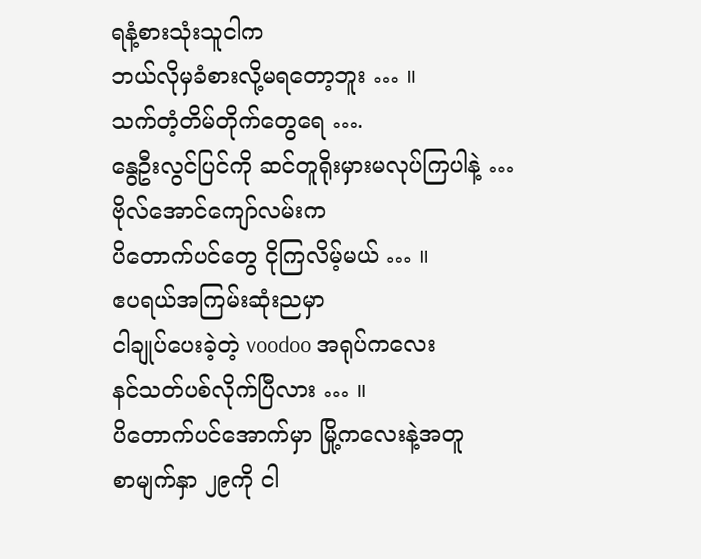ရနံ့စားသုံးသူငါက
ဘယ်လိုမှခံစားလို့မရတော့ဘူး … ။
သက်တံ့တိမ်တိုက်တွေရေ ….
နွေဦးလွင်ပြင်ကို ဆင်တူရိုးမှားမလုပ်ကြပါနဲ့ …
ဗိုလ်အောင်ကျော်လမ်းက
ပိတောက်ပင်တွေ ငိုကြလိမ့်မယ် … ။
ဧပရယ်အကြမ်းဆုံးညမှာ
ငါချုပ်ပေးခဲ့တဲ့ voodoo အရုပ်ကလေး
နင်သတ်ပစ်လိုက်ပြီလား … ။
ပိတောက်ပင်အောက်မှာ မြို့ကလေးနဲ့အတူ
စာမျက်နှာ ၂၉ကို ငါ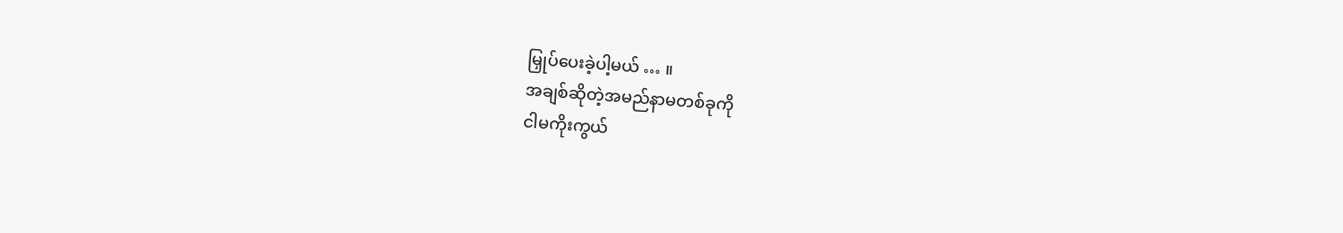မြှုပ်ပေးခဲ့ပါ့မယ် … ။
အချစ်ဆိုတဲ့အမည်နာမတစ်ခုကို
ငါမကိုးကွယ်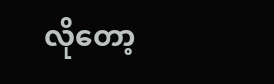လိုတော့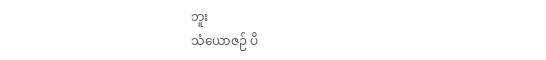ဘူး
သံယောဇဉ် ပိ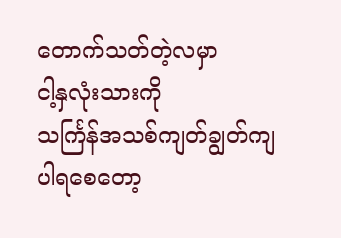တောက်သတ်တဲ့လမှာ
ငါ့နှလုံးသားကို
သင်္ကြန်အသစ်ကျတ်ချွတ်ကျပါရစေတော့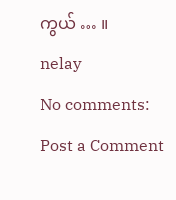ကွယ် … ။
nelay
No comments:
Post a Comment